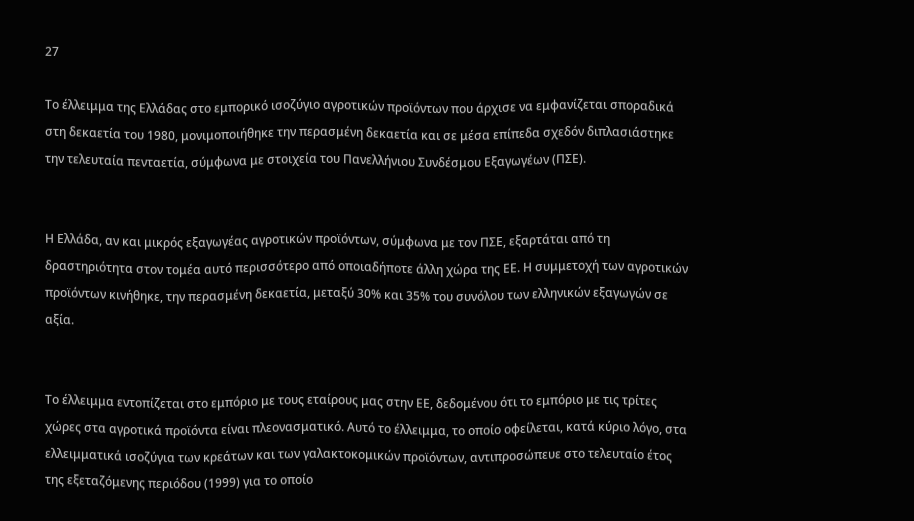27

Το έλλειμμα της Ελλάδας στο εμπορικό ισοζύγιο αγροτικών προϊόντων που άρχισε να εμφανίζεται σποραδικά στη δεκαετία του 1980, μονιμοποιήθηκε την περασμένη δεκαετία και σε μέσα επίπεδα σχεδόν διπλασιάστηκε την τελευταία πενταετία, σύμφωνα με στοιχεία του Πανελλήνιου Συνδέσμου Εξαγωγέων (ΠΣΕ).


Η Ελλάδα, αν και μικρός εξαγωγέας αγροτικών προϊόντων, σύμφωνα με τον ΠΣΕ, εξαρτάται από τη δραστηριότητα στον τομέα αυτό περισσότερο από οποιαδήποτε άλλη χώρα της ΕΕ. Η συμμετοχή των αγροτικών προϊόντων κινήθηκε, την περασμένη δεκαετία, μεταξύ 30% και 35% του συνόλου των ελληνικών εξαγωγών σε αξία.


Το έλλειμμα εντοπίζεται στο εμπόριο με τους εταίρους μας στην ΕΕ, δεδομένου ότι το εμπόριο με τις τρίτες χώρες στα αγροτικά προϊόντα είναι πλεονασματικό. Αυτό το έλλειμμα, το οποίο οφείλεται, κατά κύριο λόγο, στα ελλειμματικά ισοζύγια των κρεάτων και των γαλακτοκομικών προϊόντων, αντιπροσώπευε στο τελευταίο έτος της εξεταζόμενης περιόδου (1999) για το οποίο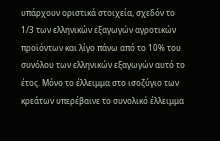υπάρχουν οριστικά στοιχεία, σχεδόν το 1/3 των ελληνικών εξαγωγών αγροτικών προϊόντων και λίγο πάνω από το 10% του συνόλου των ελληνικών εξαγωγών αυτό το έτος. Μόνο το έλλειμμα στο ισοζύγιο των κρεάτων υπερέβαινε το συνολικό έλλειμμα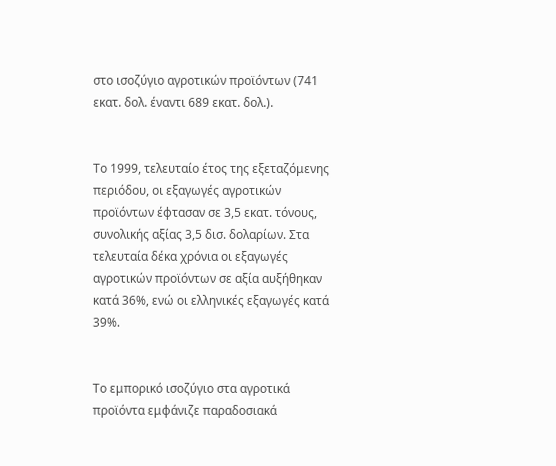στο ισοζύγιο αγροτικών προϊόντων (741 εκατ. δολ. έναντι 689 εκατ. δολ.).


Το 1999, τελευταίο έτος της εξεταζόμενης περιόδου, οι εξαγωγές αγροτικών προϊόντων έφτασαν σε 3,5 εκατ. τόνους, συνολικής αξίας 3,5 δισ. δολαρίων. Στα τελευταία δέκα χρόνια οι εξαγωγές αγροτικών προϊόντων σε αξία αυξήθηκαν κατά 36%, ενώ οι ελληνικές εξαγωγές κατά 39%.


Το εμπορικό ισοζύγιο στα αγροτικά προϊόντα εμφάνιζε παραδοσιακά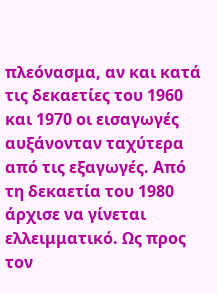πλεόνασμα, αν και κατά τις δεκαετίες του 1960 και 1970 οι εισαγωγές αυξάνονταν ταχύτερα από τις εξαγωγές. Από τη δεκαετία του 1980 άρχισε να γίνεται ελλειμματικό. Ως προς τον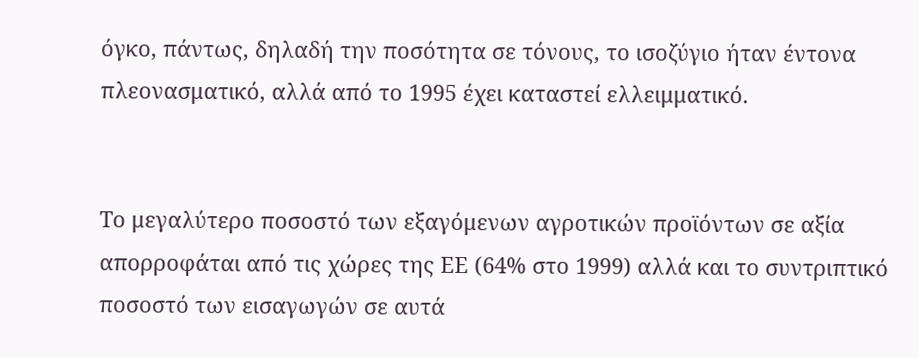όγκο, πάντως, δηλαδή την ποσότητα σε τόνους, το ισοζύγιο ήταν έντονα πλεονασματικό, αλλά από το 1995 έχει καταστεί ελλειμματικό.


Το μεγαλύτερο ποσοστό των εξαγόμενων αγροτικών προϊόντων σε αξία απορροφάται από τις χώρες της ΕΕ (64% στο 1999) αλλά και το συντριπτικό ποσοστό των εισαγωγών σε αυτά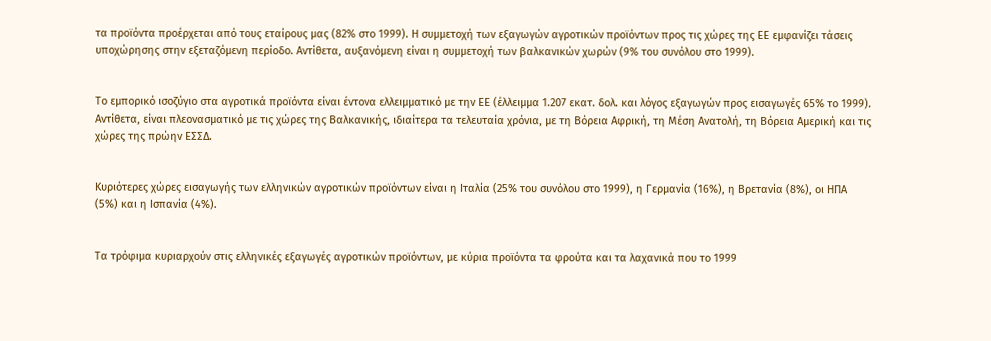τα προϊόντα προέρχεται από τους εταίρους μας (82% στο 1999). Η συμμετοχή των εξαγωγών αγροτικών προϊόντων προς τις χώρες της ΕΕ εμφανίζει τάσεις υποχώρησης στην εξεταζόμενη περίοδο. Αντίθετα, αυξανόμενη είναι η συμμετοχή των βαλκανικών χωρών (9% του συνόλου στο 1999).


Το εμπορικό ισοζύγιο στα αγροτικά προϊόντα είναι έντονα ελλειμματικό με την ΕΕ (έλλειμμα 1.207 εκατ. δολ. και λόγος εξαγωγών προς εισαγωγές 65% το 1999). Αντίθετα, είναι πλεονασματικό με τις χώρες της Βαλκανικής, ιδιαίτερα τα τελευταία χρόνια, με τη Βόρεια Αφρική, τη Μέση Ανατολή, τη Βόρεια Αμερική και τις χώρες της πρώην ΕΣΣΔ.


Κυριότερες χώρες εισαγωγής των ελληνικών αγροτικών προϊόντων είναι η Ιταλία (25% του συνόλου στο 1999), η Γερμανία (16%), η Βρετανία (8%), οι ΗΠΑ (5%) και η Ισπανία (4%).


Τα τρόφιμα κυριαρχούν στις ελληνικές εξαγωγές αγροτικών προϊόντων, με κύρια προϊόντα τα φρούτα και τα λαχανικά που το 1999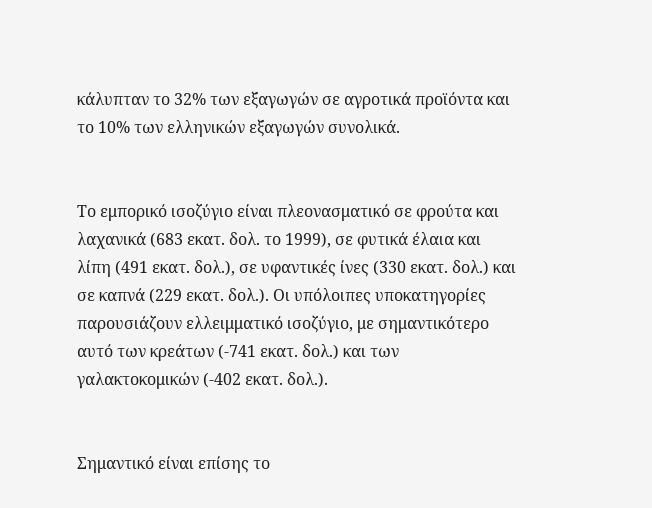κάλυπταν το 32% των εξαγωγών σε αγροτικά προϊόντα και το 10% των ελληνικών εξαγωγών συνολικά.


Το εμπορικό ισοζύγιο είναι πλεονασματικό σε φρούτα και λαχανικά (683 εκατ. δολ. το 1999), σε φυτικά έλαια και λίπη (491 εκατ. δολ.), σε υφαντικές ίνες (330 εκατ. δολ.) και σε καπνά (229 εκατ. δολ.). Οι υπόλοιπες υποκατηγορίες παρουσιάζουν ελλειμματικό ισοζύγιο, με σημαντικότερο αυτό των κρεάτων (-741 εκατ. δολ.) και των γαλακτοκομικών (-402 εκατ. δολ.).


Σημαντικό είναι επίσης το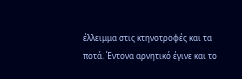έλλειμμα στις κτηνοτροφές και τα ποτά. Έντονα αρνητικό έγινε και το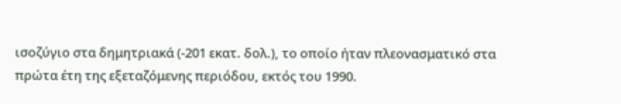ισοζύγιο στα δημητριακά (-201 εκατ. δολ.), το οποίο ήταν πλεονασματικό στα πρώτα έτη της εξεταζόμενης περιόδου, εκτός του 1990.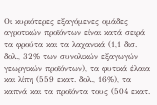Οι κυριότερες εξαγόμενες ομάδες αγροτικών προϊόντων είναι κατά σειρά τα φρούτα και τα λαχανικά (1,1 δισ. δολ., 32% των συνολικών εξαγωγών γεωργικών προϊόντων), τα φυτικά έλαια και λίπη (559 εκατ. δολ., 16%), τα καπνά και τα προϊόντα τους (504 εκατ.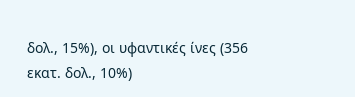δολ., 15%), οι υφαντικές ίνες (356 εκατ. δολ., 10%)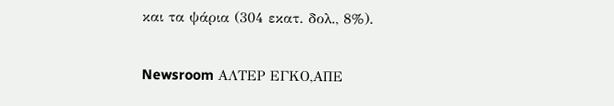και τα ψάρια (304 εκατ. δολ., 8%).


Newsroom ΑΛΤΕΡ ΕΓΚΟ,ΑΠΕ